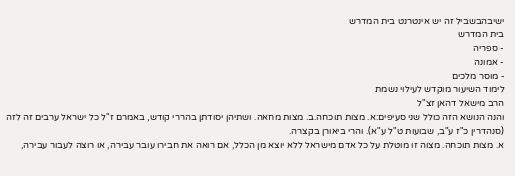ישיבהבשביל זה יש אינטרנט בית המדרש
בית המדרש
- ספריה
- אמונה
- מוסר מלכים
לימוד השיעור מוקדש לעילוי נשמת
הרב מישאל דהאן זצ"ל
והנה הנושא הזה כולל שני סעיפים:א. מצות תוכחה.ב. מצות מחאה. ושתיהן יסודתן בהררי קודש, באמרם ז"ל כל ישראל ערבים זה לזה (סנהדרין כ"ז ע"ב, שבועות ט"ל ע"א). והרי ביאורן בקצרה.
א. מצות תוכחה. מצוה זו מוטלת על כל אדם מישראל ללא יוצא מן הכלל, אם רואה את חבירו עובר עבירה, או רוצה לעבור עבירה,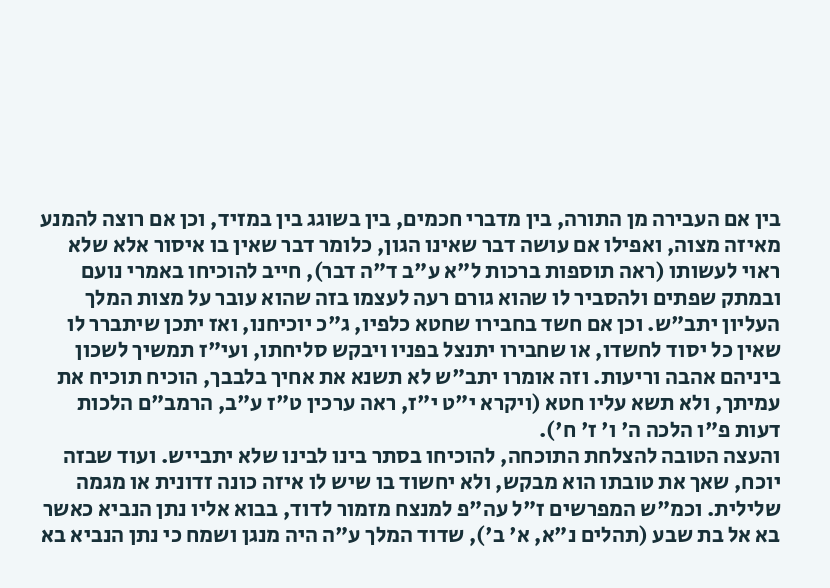בין אם העבירה מן התורה, בין מדברי חכמים, בין בשוגג בין במזיד, וכן אם רוצה להמנע מאיזה מצוה, ואפילו אם עושה דבר שאינו הגון, כלומר דבר שאין בו איסור אלא שלא ראוי לעשותו (ראה תוספות ברכות ל"א ע"ב ד"ה דבר), חייב להוכיחו באמרי נועם ובמתק שפתים ולהסביר לו שהוא גורם רעה לעצמו בזה שהוא עובר על מצות המלך העליון יתב"ש. וכן אם חשד בחבירו שחטא כלפיו, ג"כ יוכיחנו, ואז יתכן שיתברר לו שאין כל יסוד לחשדו, או שחבירו יתנצל בפניו ויבקש סליחתו, ועי"ז תמשיך לשכון ביניהם אהבה וריעות. וזה אומרו יתב"ש לא תשנא את אחיך בלבבך, הוכיח תוכיח את עמיתך, ולא תשא עליו חטא (ויקרא י"ט י"ז, ראה ערכין ט"ז ע"ב, הרמב"ם הלכות דעות פ"ו הלכה ה' ו' ז' ח').
והעצה הטובה להצלחת התוכחה, להוכיחו בסתר בינו לבינו שלא יתבייש. ועוד שבזה יוכח, שאך את טובתו הוא מבקש, ולא יחשוד בו שיש לו איזה כונה זדונית או מגמה שלילית. וכמ"ש המפרשים ז"ל עה"פ למנצח מזמור לדוד, בבוא אליו נתן הנביא כאשר בא אל בת שבע (תהלים נ"א, א' ב'), שדוד המלך ע"ה היה מנגן ושמח כי נתן הנביא בא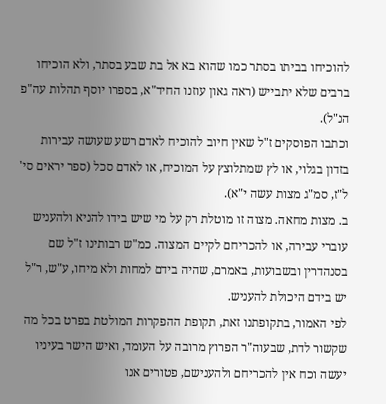להוכיחו בביתו בסתר כמו שהוא בא אל בת שבע בסתר, ולא הוכיחו ברבים שלא יתבייש (ראה גאון עוזנו החיד"א, בספרו יוסף תהלות עה"פ הנ"ל).
וכתבו הפוסקים ז"ל שאין חיוב להוכיח לאדם רשע שעושה עבירות בזדון בגלוי, או לץ שמתלוצץ על המוכיח, או לאדם סכל (ספר יראים סי' ל"ז, סמ"ג מצות עשה י"א).
ב. מצות מחאה. מצוה זו מוטלת רק על מי שיש בידו להניא ולהעניש עוברי עבירה, או להכריחם לקיים המצוה. כמ"ש רבותינו ז"ל שם בסנהדרין ובשבועות, באמרם, שהיה בידם למחות ולא מיחו, ע"ש, ר"ל יש בידם היכולת להעניש.
לפי האמור, בתקופתנו זאת, תקופת ההפקרות המולטת בפרט בכל מה שקשור לדת, שבעוה"ר הפרוץ מרובה על העומד, ואיש הישר בעיניו יעשה וכח אין להכריחם ולהענישם, פטורים אנו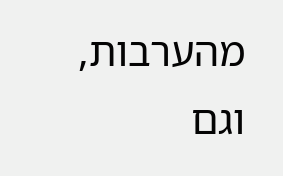מהערבות, וגם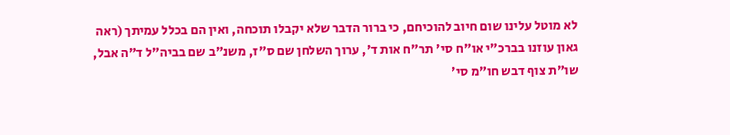לא מוטל עלינו שום חיוב להוכיחם, כי ברור הדבר שלא יקבלו תוכחה, ואין הם בכלל עמיתך (ראה גאון עוזנו בברכ"י או"ח סי' תר"ח אות ד', ערוך השלחן שם ס"ז, משנ"ב שם בביה"ל ד"ה אבל, שו"ת צוף דבש חו"מ סי'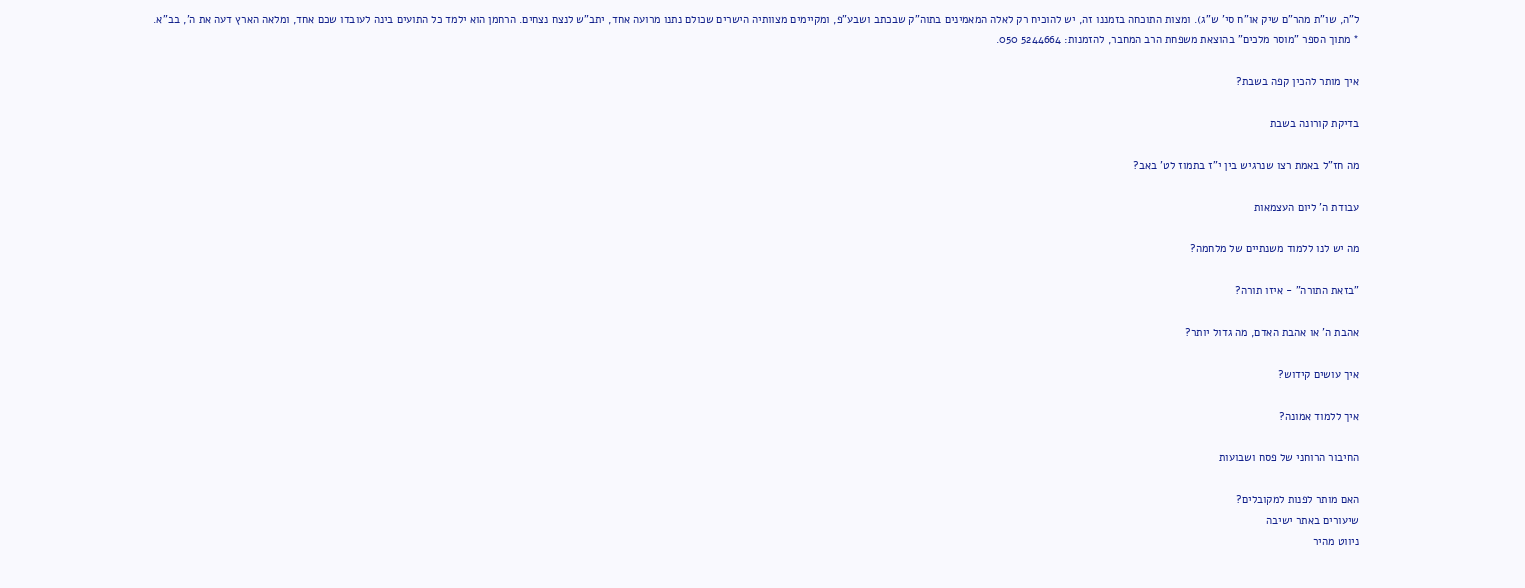ל"ה, שו"ת מהר"ם שיק או"ח סי' ש"ג). ומצות התוכחה בזמננו זה, יש להוכיח רק לאלה המאמינים בתוה"ק שבכתב ושבע"פ, ומקיימים מצוותיה הישרים שכולם נתנו מרועה אחד, יתב"ש לנצח נצחים. הרחמן הוא ילמד כל התועים בינה לעובדו שכם אחד, ומלאה הארץ דעה את ה', בב"א.
* מתוך הספר "מוסר מלכים" בהוצאת משפחת הרב המחבר, להזמנות: 5244664 050.

איך מותר להכין קפה בשבת?

בדיקת קורונה בשבת

מה חז"ל באמת רצו שנרגיש בין י"ז בתמוז לט' באב?

עבודת ה' ליום העצמאות

מה יש לנו ללמוד משנתיים של מלחמה?

"בזאת התורה" - איזו תורה?

אהבת ה' או אהבת האדם, מה גדול יותר?

איך עושים קידוש?

איך ללמוד אמונה?

החיבור הרוחני של פסח ושבועות

האם מותר לפנות למקובלים?
שיעורים באתר ישיבה
ניווט מהיר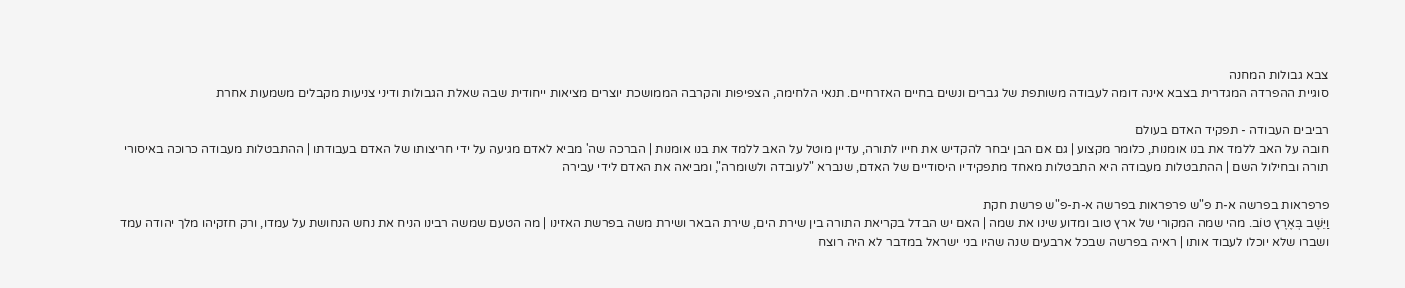צבא גבולות המחנה
סוגיית ההפרדה המגדרית בצבא אינה דומה לעבודה משותפת של גברים ונשים בחיים האזרחיים. תנאי הלחימה, הצפיפות והקרבה הממושכת יוצרים מציאות ייחודית שבה שאלת הגבולות ודיני צניעות מקבלים משמעות אחרת

רביבים העבודה - תפקיד האדם בעולם
חובה על האב ללמד את בנו אומנות, כלומר מקצוע | גם אם הבן יבחר להקדיש את חייו לתורה, עדיין מוטל על האב ללמד את בנו אומנות | הברכה שה' מביא לאדם מגיעה על ידי חריצותו של האדם בעבודתו | ההתבטלות מעבודה כרוכה באיסורי תורה ובחילול השם | ההתבטלות מעבודה היא התבטלות מאחד מתפקידיו היסודיים של האדם, שנברא "לעובדה ולשומרה", ומביאה את האדם לידי עבירה

פרפראות בפרשה א-ת פ"ש פרפראות בפרשה א-ת-פ"ש פרשת חקת
וַיֵּשֶׁב בְּאֶרֶץ טוֹב. מהי שמה המקורי של ארץ טוב ומדוע שינו את שמה | האם יש הבדל בקריאת התורה בין שירת הים, שירת הבאר ושירת משה בפרשת האזינו | מה הטעם שמשה רבינו הניח את נחש הנחושת על עמדו, ורק חזקיהו מלך יהודה עמד ושברו שלא יוכלו לעבוד אותו | ראיה בפרשה שבכל ארבעים שנה שהיו בני ישראל במדבר לא היה רוצח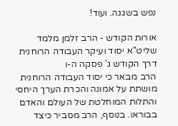נפש בשגגה. ועוד!

אורות הקודש - הרב זלמן מלמד שליט"א יסוד ועיקר העבודה הרוחנית
דרך הקודש ג' פסקה ה-ו
הרב מבאר כי יסוד העבודה הרוחנית מושתת על אמונה והכרת הערך היחסי והתלות המוחלטת של העולם והאדם בבוראו. בנוסף, הרב מסביר כיצד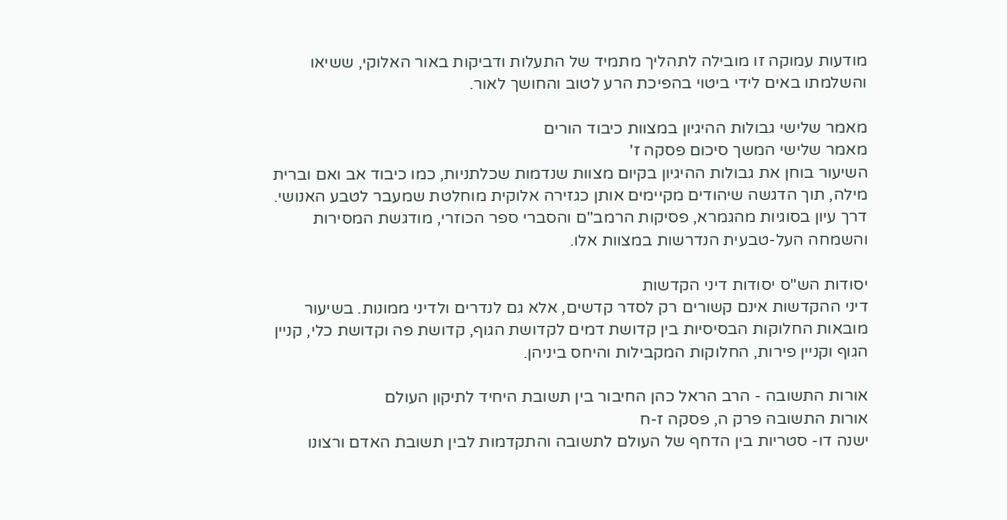מודעות עמוקה זו מובילה לתהליך מתמיד של התעלות ודביקות באור האלוקי, ששיאו והשלמתו באים לידי ביטוי בהפיכת הרע לטוב והחושך לאור.

מאמר שלישי גבולות ההיגיון במצוות כיבוד הורים
מאמר שלישי המשך סיכום פסקה ז'
השיעור בוחן את גבולות ההיגיון בקיום מצוות שנדמות שכלתניות, כמו כיבוד אב ואם וברית מילה, תוך הדגשה שיהודים מקיימים אותן כגזירה אלוקית מוחלטת שמעבר לטבע האנושי. דרך עיון בסוגיות מהגמרא, פסיקות הרמב"ם והסברי ספר הכוזרי, מודגשת המסירות והשמחה העל-טבעית הנדרשות במצוות אלו.

יסודות הש"ס יסודות דיני הקדשות
דיני ההקדשות אינם קשורים רק לסדר קדשים, אלא גם לנדרים ולדיני ממונות. בשיעור מובאות החלוקות הבסיסיות בין קדושת דמים לקדושת הגוף, קדושת פה וקדושת כלי, קניין הגוף וקניין פירות, החלוקות המקבילות והיחס ביניהן.

אורות התשובה - הרב הראל כהן החיבור בין תשובת היחיד לתיקון העולם
אורות התשובה פרק ה, פסקה ז-ח
ישנה דו- סטריות בין הדחף של העולם לתשובה והתקדמות לבין תשובת האדם ורצונו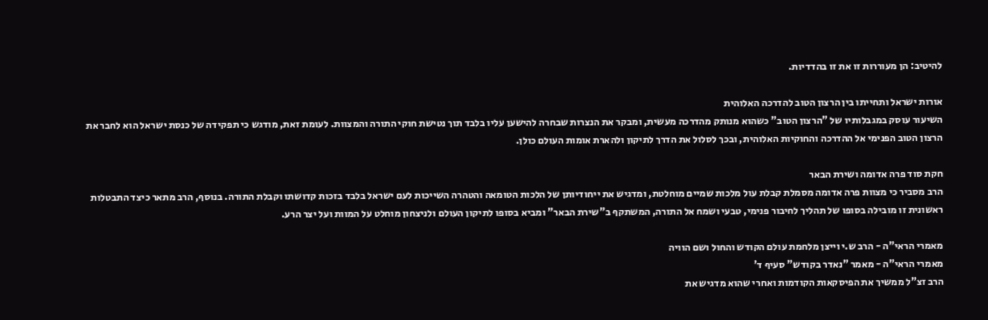להיטיב: הן מעוררות זו את זו בהדדיות.

אורות ישראל ותחייתו בין הרצון הטוב להדרכה האלוהית
השיעור עוסק במגבלותיו של "הרצון הטוב" כשהוא מנותק מהדרכה מעשית, ומבקר את הנצרות שבחרה להישען עליו בלבד תוך נטישת חוקי התורה והמצוות. לעומת זאת, מודגש כי תפקידה של כנסת ישראל הוא לחבר את הרצון הטוב הפנימי אל ההדרכה והחוקיות האלוהית, ובכך לסלול את הדרך לתיקון ולהארת אומות העולם כולן.

חקת סוד פרה אדומה ושירת הבאר
הרב מסביר כי מצוות פרה אדומה מסמלת קבלת עול מלכות שמיים מוחלטת, ומדגיש את ייחודיותן של הלכות הטומאה והטהרה השייכות לעם ישראל בלבד בזכות קדושתו וקבלת התורה. בנוסף, הרב מתאר כיצד התבטלות ראשונית זו מובילה בסופו של תהליך לחיבור פנימי, טבעי ושמח אל התורה, המשתקף ב"שירת הבאר" ומביא בסופו לתיקון העולם ולניצחון מוחלט על המוות ועל יצר הרע.

מאמרי הראי"ה - הרב ש.י וייצן מלחמת עולם הקודש והחול ושם הוויה
מאמרי הראי"ה - מאמר "נאדר בקודש" סעיף ד'
הרב זצ"ל ממשיך את הפיסקאות הקודמות ואחרי שהוא מדגיש את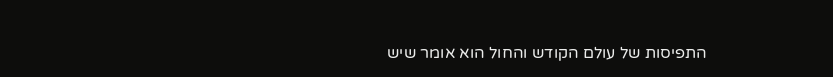התפיסות של עולם הקודש והחול הוא אומר שיש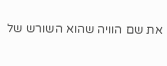את שם הוויה שהוא השורש של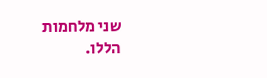שני מלחמות הללו.